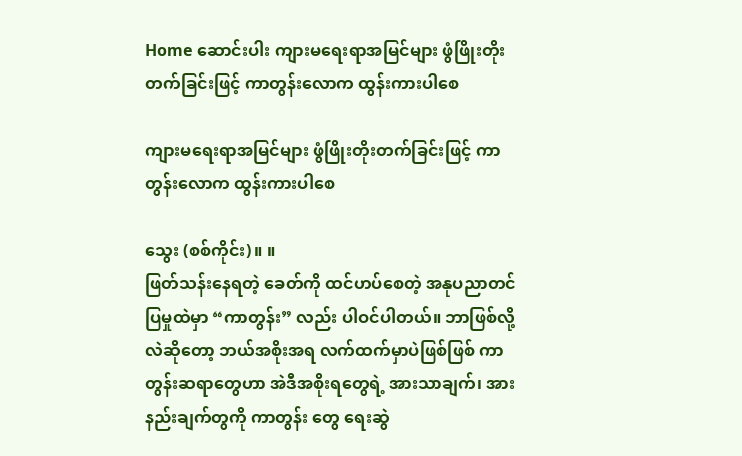Home ဆောင်းပါး ကျားမရေးရာအမြင်များ ဖွံဖြိုးတိုးတက်ခြင်းဖြင့် ကာတွန်းလောက ထွန်းကားပါစေ

ကျားမရေးရာအမြင်များ ဖွံဖြိုးတိုးတက်ခြင်းဖြင့် ကာတွန်းလောက ထွန်းကားပါစေ

သွေး (စစ်ကိုင်း)။ ။
ဖြတ်သန်းနေရတဲ့ ခေတ်ကို ထင်ဟပ်စေတဲ့ အနုပညာတင်ပြမှုထဲမှာ “ကာတွန်း” လည်း ပါဝင်ပါတယ်။ ဘာဖြစ်လို့လဲဆိုတော့ ဘယ်အစိုးအရ လက်ထက်မှာပဲဖြစ်ဖြစ် ကာတွန်းဆရာတွေဟာ အဲဒီအစိုးရတွေရဲ့ အားသာချက်၊ အားနည်းချက်တွကို ကာတွန်း တွေ ရေးဆွဲ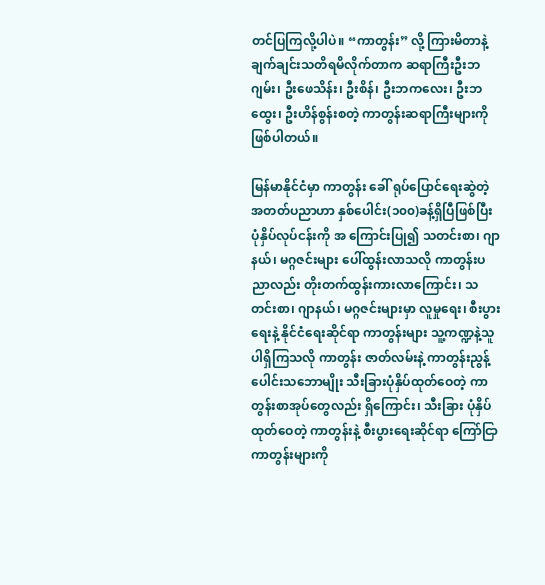တင်ပြကြလို့ပါပဲ။ “ကာတွန်း” လို့ ကြားမိတာနဲ့ ချက်ချင်းသတိရမိလိုက်တာက ဆရာကြီးဦးဘဂျမ်း၊ ဦးဖေသိန်း၊ ဦးစိန်၊ ဦးဘကလေး၊ ဦးဘထွေး၊ ဦးဟိန်စွန်းစတဲ့ ကာတွန်းဆရာကြီးများကို ဖြစ်ပါတယ်။

မြန်မာနိုင်ငံမှာ ကာတွန်း ခေါ် ရုပ်ပြောင်ရေးဆွဲတဲ့ အတတ်ပညာဟာ နှစ်ပေါင်း(၁၀၀)ခန့်ရှိပြီဖြစ်ပြီး ပုံနှိပ်လုပ်ငန်းကို အ ကြောင်းပြု၍ သတင်းစာ၊ ဂျာနယ်၊ မဂ္ဂဇင်းများ ပေါ်ထွန်းလာသလို ကာတွန်းပညာလည်း တိုးတက်ထွန်းကားလာကြောင်း၊ သ တင်းစာ၊ ဂျာနယ်၊ မဂ္ဂဇင်းများမှာ လူမှုရေး၊ စီးပွားရေးနဲ့ နိုင်ငံရေးဆိုင်ရာ ကာတွန်းများ သူ့ကဏ္ဍနဲ့သူ ပါရှိကြသလို ကာတွန်း ဇာတ်လမ်းနဲ့ ကာတွန်းညွန့်ပေါင်းသဘောမျိုး သီးခြားပုံနှိပ်ထုတ်ဝေတဲ့ ကာတွန်းစာအုပ်တွေလည်း ရှိကြောင်း၊ သီးခြား ပုံနှိပ် ထုတ်ဝေတဲ့ ကာတွန်းနဲ့ စီးပွားရေးဆိုင်ရာ ကြော်ငြာကာတွန်းများကို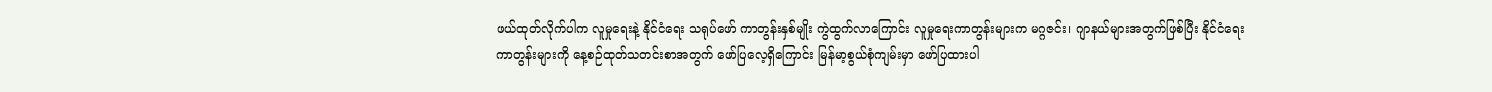ဖယ်ထုတ်လိုက်ပါက လူမှုရေးနဲ့ နိုင်ငံရေး သရုပ်ဖော် ကာတွန်းနှစ်မျိုး ကွဲထွက်လာကြောင်း လူမှုရေးကာတွန်းများက မဂ္ဂဇင်း၊ ဂျာနယ်များအတွက်ဖြစ်ပြီး နိုင်ငံရေးကာတွန်းများကို နေ့စဉ်ထုတ်သတင်းစာအတွက် ဖော်ပြလေ့ရှိကြောင်း မြန်မာ့စွယ်စုံကျမ်းမှာ ဖော်ပြထားပါ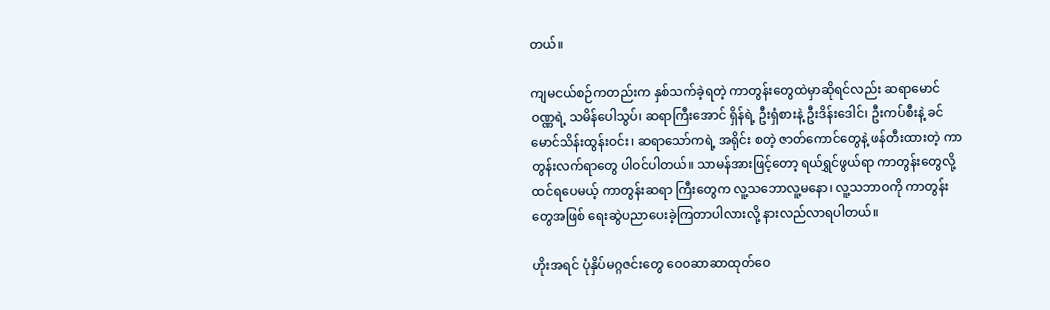တယ်။

ကျမငယ်စဉ်ကတည်းက နှစ်သက်ခဲ့ရတဲ့ ကာတွန်းတွေထဲမှာဆိုရင်လည်း ဆရာမောင်ဝဏ္ဏရဲ့ သမိန်ပေါသွပ်၊ ဆရာကြီးအောင် ရှိန်ရဲ့ ဦးရှံစားနဲ့ ဦးဒိန်းဒေါင်၊ ဦးကပ်စီးနဲ့ ခင်မောင်သိန်းထွန်းဝင်း၊ ဆရာသော်ကရဲ့ အရိုင်း စတဲ့ ဇာတ်ကောင်တွေနဲ့ ဖန်တီးထားတဲ့ ကာတွန်းလက်ရာတွေ ပါဝင်ပါတယ်။ သာမန်အားဖြင့်တော့ ရယ်ရွှင်ဖွယ်ရာ ကာတွန်းတွေလို့ ထင်ရပေမယ့် ကာတွန်းဆရာ ကြီးတွေက လူ့သဘောလူ့မနော၊ လူ့သဘာဝကို ကာတွန်းတွေအဖြစ် ရေးဆွဲပညာပေးခဲ့ကြတာပါလားလို့ နားလည်လာရပါတယ်။

ဟိုးအရင် ပုံနှိပ်မဂ္ဂဇင်းတွေ ဝေ၀ဆာဆာထုတ်ဝေ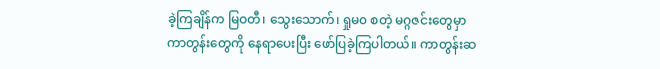ခဲ့ကြချိန်က မြဝတီ၊ သွေးသောက်၊ ရှုမ၀ စတဲ့ မဂ္ဂဇင်းတွေမှာ ကာတွန်းတွေကို နေရာပေးပြီး ဖော်ပြခဲ့ကြပါတယ်။ ကာတွန်းဆ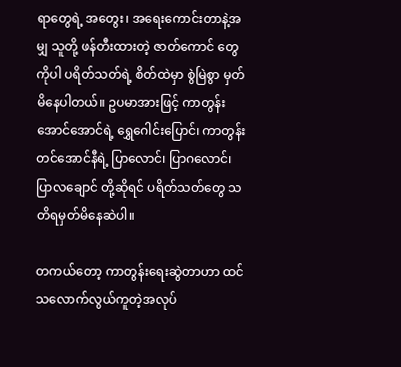ရာတွေရဲ့ အတွေး၊ အရေးကောင်းတာနဲ့အမျှ သူတို့ ဖန်တီးထားတဲ့ ဇာတ်ကောင် တွေကိုပါ ပရိတ်သတ်ရဲ့ စိတ်ထဲမှာ စွဲမြဲစွာ မှတ်မိနေပါတယ်။ ဥပမာအားဖြင့် ကာတွန်းအောင်အောင်ရဲ့ ရွှေဂေါင်းပြောင်၊ ကာတွန်း တင်အောင်နီရဲ့ ပြာလောင်၊ ပြာဂလောင်၊ ပြာလချောင် တို့ဆိုရင် ပရိတ်သတ်တွေ သတိရမှတ်မိနေဆဲပါ။

တကယ်တော့ ကာတွန်းရေးဆွဲတာဟာ ထင်သလောက်လွယ်ကူတဲ့အလုပ်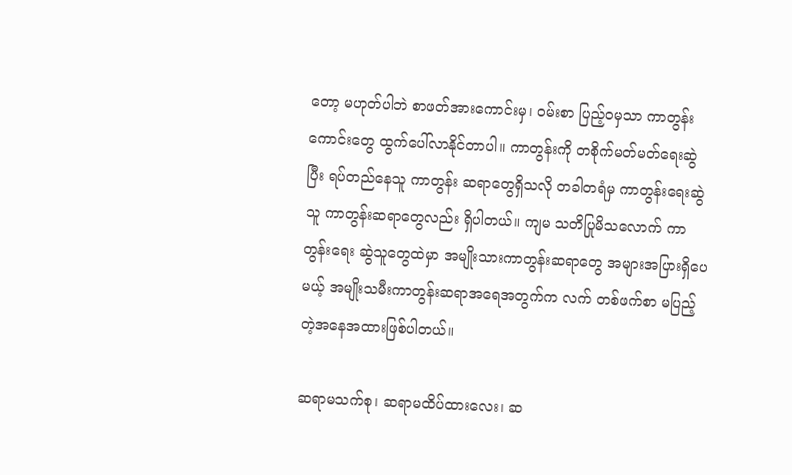တော့ မဟုတ်ပါဘဲ စာဖတ်အားကောင်းမှ၊ ဝမ်းစာ ပြည့်ဝမှသာ ကာတွန်းကောင်းတွေ ထွက်ပေါ်လာနိုင်တာပါ။ ကာတွန်းကို တစိုက်မတ်မတ်ရေးဆွဲပြီး ရပ်တည်နေသူ ကာတွန်း ဆရာတွေရှိသလို တခါတရံမှ ကာတွန်းရေးဆွဲသူ ကာတွန်းဆရာတွေလည်း ရှိပါတယ်။ ကျမ သတိပြုမိသလောက် ကာတွန်းရေး ဆွဲသူတွေထဲမှာ အမျိုးသားကာတွန်းဆရာတွေ အများအပြားရှိပေမယ့် အမျိုးသမီးကာတွန်းဆရာအရေအတွက်က လက် တစ်ဖက်စာ မပြည့်တဲ့အနေအထားဖြစ်ပါတယ်။

ဆရာမသက်စု၊ ဆရာမထိပ်ထားလေး၊ ဆ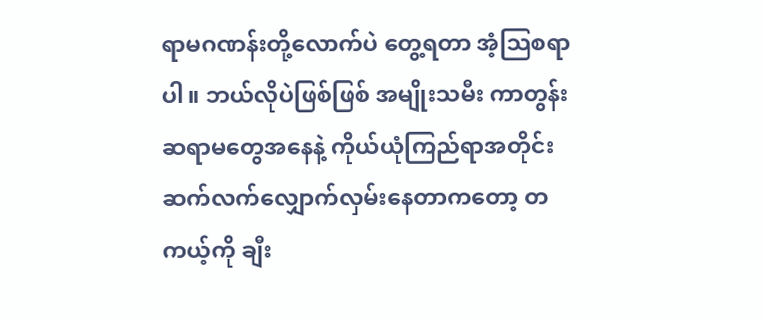ရာမဂဏန်းတို့လောက်ပဲ တွေ့ရတာ အံ့သြစရာပါ။ ဘယ်လိုပဲဖြစ်ဖြစ် အမျိုးသမီး ကာတွန်းဆရာမတွေအနေနဲ့ ကိုယ်ယုံကြည်ရာအတိုင်း ဆက်လက်လျှောက်လှမ်းနေတာကတော့ တကယ့်ကို ချီး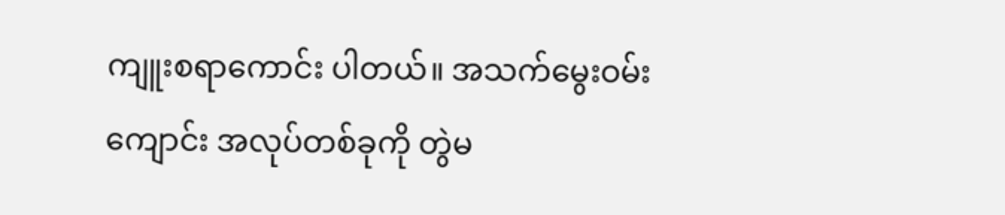ကျူးစရာကောင်း ပါတယ်။ အသက်မွေးဝမ်းကျောင်း အလုပ်တစ်ခုကို တွဲမ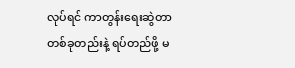လုပ်ရင် ကာတွန်းရေးဆွဲတာတစ်ခုတည်းနဲ့ ရပ်တည်ဖို့ မ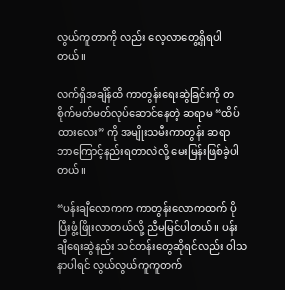လွယ်ကူတာကို လည်း လေ့လာတွေ့ရှိရပါတယ်။

လက်ရှိအချိန်ထိ ကာတွန်းရေးဆွဲခြင်းကို တစိုက်မတ်မတ်လုပ်ဆောင်နေတဲ့ ဆရာမ “ထိပ်ထားလေး” ကို အမျိုးသမီးကာတွန်း ဆရာ ဘာကြောင့်နည်းရတာလဲလို့ မေးမြန်းဖြစ်ခဲ့ပါတယ်။

“ပန်းချီလောကက ကာတွန်းလောကထက် ပိုပြီးဖွံ့ဖြိုးလာတယ်လို့ ညီမမြင်ပါတယ်။ ပန်းချီရေးဆွဲနည်း သင်တန်းတွေဆိုရင်လည်း ဝါသနာပါရင် လွယ်လွယ်ကူကူတက်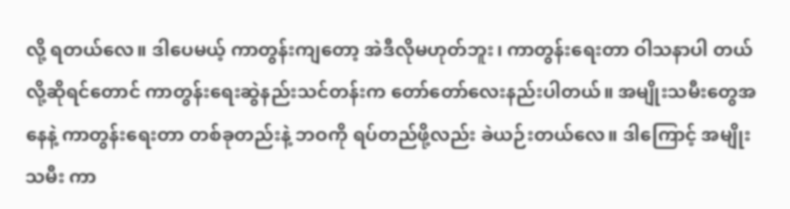လို့ ရတယ်လေ။ ဒါပေမယ့် ကာတွန်းကျတော့ အဲဒီလိုမဟုတ်ဘူး၊ ကာတွန်းရေးတာ ဝါသနာပါ တယ်လို့ဆိုရင်တောင် ကာတွန်းရေးဆွဲနည်းသင်တန်းက တော်တော်လေးနည်းပါတယ်။ အမျိုးသမီးတွေအနေနဲ့ ကာတွန်းရေးတာ တစ်ခုတည်းနဲ့ ဘဝကို ရပ်တည်ဖို့လည်း ခဲယဉ်းတယ်လေ။ ဒါကြောင့် အမျိုးသမီး ကာ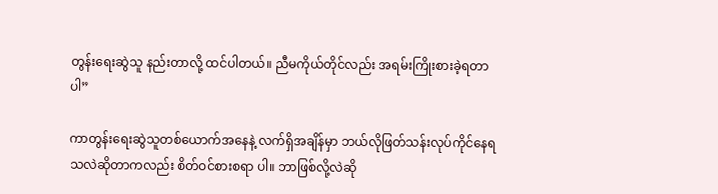တွန်းရေးဆွဲသူ နည်းတာလို့ ထင်ပါတယ်။ ညီမကိုယ်တိုင်လည်း အရမ်းကြိုးစားခဲ့ရတာပါ”

ကာတွန်းရေးဆွဲသူတစ်ယောက်အနေနဲ့ လက်ရှိအချိန်မှာ ဘယ်လိုဖြတ်သန်းလုပ်ကိုင်နေရသလဲဆိုတာကလည်း စိတ်ဝင်စားစရာ ပါ။ ဘာဖြစ်လို့လဲဆို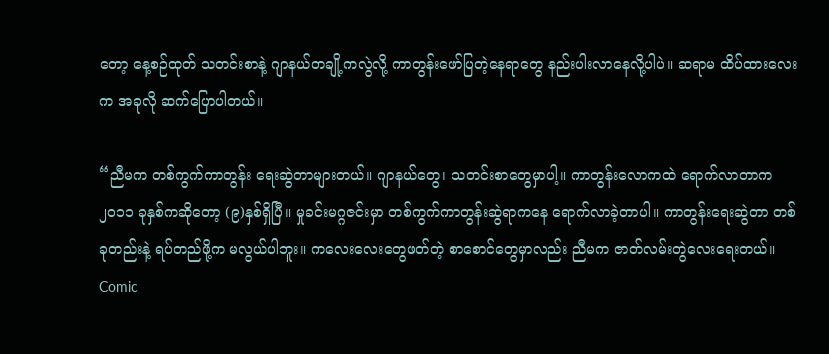တော့ နေ့စဉ်ထုတ် သတင်းစာနဲ့ ဂျာနယ်တချို့ကလွဲလို့ ကာတွန်းဖော်ပြတဲ့နေရာတွေ နည်းပါးလာနေလို့ပါပဲ။ ဆရာမ ထိပ်ထားလေးက အခုလို ဆက်ပြောပါတယ်။

“ညီမက တစ်ကွက်ကာတွန်း ရေးဆွဲတာများတယ်။ ဂျာနယ်တွေ၊ သတင်းစာတွေမှာပါ့။ ကာတွန်းလောကထဲ ရောက်လာတာက ၂၀၁၁ ခုနှစ်ကဆိုတော့ (၉)နှစ်ရှိပြီ။ မှုခင်းမဂ္ဂဇင်းမှာ တစ်ကွက်ကာတွန်းဆွဲရာကနေ ရောက်လာခဲ့တာပါ။ ကာတွန်းရေးဆွဲတာ တစ်ခုတည်းနဲ့ ရပ်တည်ဖို့က မလွယ်ပါဘူး။ ကလေးလေးတွေဖတ်တဲ့ စာစောင်တွေမှာလည်း ညီမက ဇာတ်လမ်းတွဲလေးရေးတယ်။ Comic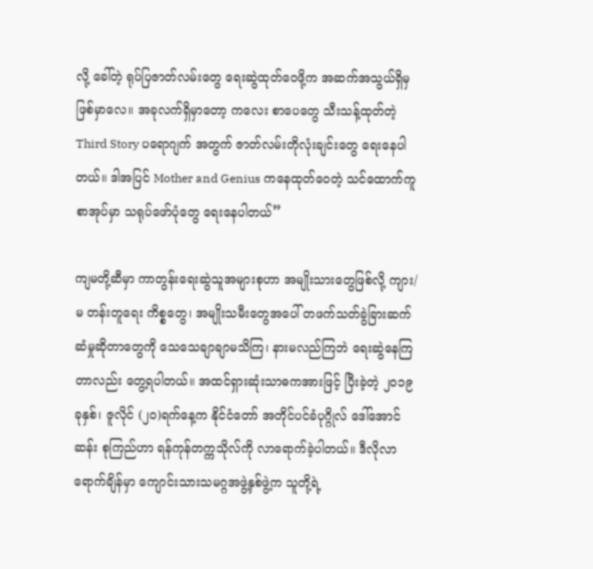လို့ ခေါ်တဲ့ ရုပ်ပြဇာတ်လမ်းတွေ ရေးဆွဲထုတ်ဝေဖို့က အဆက်အသွယ်ရှိမှ ဖြစ်မှာလေ။ အခုလက်ရှိမှာတော့ ကလေး စာပေတွေ သီးသန့်ထုတ်တဲ့ Third Story ပရောဂျက် အတွက် ဇာတ်လမ်းတိုလုံးချင်းတွေ ရေးနေပါတယ်။ ဒါအပြင် Mother and Genius ကနေထုတ်ဝေတဲ့ သင်ထောက်ကူစာအုပ်မှာ သရုပ်ဖော်ပုံတွေ ရေးနေပါတယ်”

ကျမတို့ဆီမှာ ကာတွန်းရေးဆွဲသူအများစုဟာ အမျိုးသားတွေဖြစ်လို့ ကျား/မ တန်းတူရေး ကိစ္စတွေ၊ အမျိုးသမီးတွေအပေါ် တဖက်သတ်ခွဲခြားဆက်ဆံမှုဆိုတာတွေကို သေသေချာချာမသိကြ၊ နားမလည်ကြဘဲ ရေးဆွဲနေကြတာလည်း တွေ့ရပါတယ်။ အထင်ရှားဆုံးသာဓကအားဖြင့် ပြီးခဲ့တဲ့ ၂၀၁၉ ခုနှစ်၊ ဇူလိုင် (၂၀)ရက်နေ့က နိုင်ငံတော် အတိုင်ပင်ခံပုဂ္ဂိုလ် ဒေါ်အောင်ဆန်း စုကြည်ဟာ ရန်ကုန်တက္ကသိုလ်ကို လာရောက်ခဲ့ပါတယ်။ ဒီလိုလာရောက်ချိန်မှာ ကျောင်းသားသမဂ္ဂအဖွဲ့နှစ်ဖွဲ့က သူတို့ရဲ့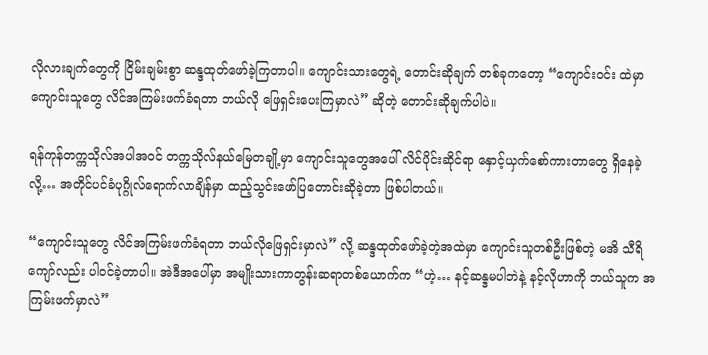လိုလားချက်တွေကို ငြိမ်းချမ်းစွာ ဆန္ဒထုတ်ဖော်ခဲ့ကြတာပါ။ ကျောင်းသားတွေရဲ့ တောင်းဆိုချက် တစ်ခုကတော့ “ကျောင်းဝင်း ထဲမှာ ကျောင်းသူတွေ လိင်အကြမ်းဖက်ခံရတာ ဘယ်လို ဖြေရှင်းပေးကြမှာလဲ” ဆိုတဲ့ တောင်းဆိုချက်ပါပဲ။

ရန်ကုန်တက္ကသိုလ်အပါအဝင် တက္ကသိုလ်နယ်မြေတချို့မှာ ကျောင်းသူတွေအပေါ် လိင်ပိုင်းဆိုင်ရာ နှောင့်ယှက်စော်ကားတာတွေ ရှိနေခဲ့လို့… အတိုင်ပင်ခံပုဂ္ဂိုလ်ရောက်လာချိန်မှာ ထည့်သွင်းဖော်ပြတောင်းဆိုခဲ့တာ ဖြစ်ပါတယ်။

“ကျောင်းသူတွေ လိင်အကြမ်းဖက်ခံရတာ ဘယ်လိုဖြေရှင်းမှာလဲ” လို့ ဆန္ဒထုတ်ဖော်ခဲ့တဲ့အထဲမှာ ကျောင်းသူတစ်ဦးဖြစ်တဲ့ မအိ သီရိကျော်လည်း ပါဝင်ခဲ့တာပါ။ အဲဒီအပေါ်မှာ အမျိုးသားကာတွန်းဆရာတစ်ယောက်က “ဟဲ့… နင့်ဆန္ဒမပါဘဲနဲ့ နင့်လိုဟာကို ဘယ်သူက အကြမ်းဖက်မှာလဲ”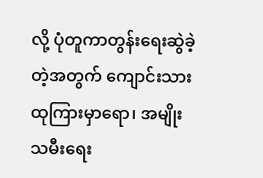လို့ ပုံတူကာတွန်းရေးဆွဲခဲ့တဲ့အတွက် ကျောင်းသားထုကြားမှာရော၊ အမျိုးသမီးရေး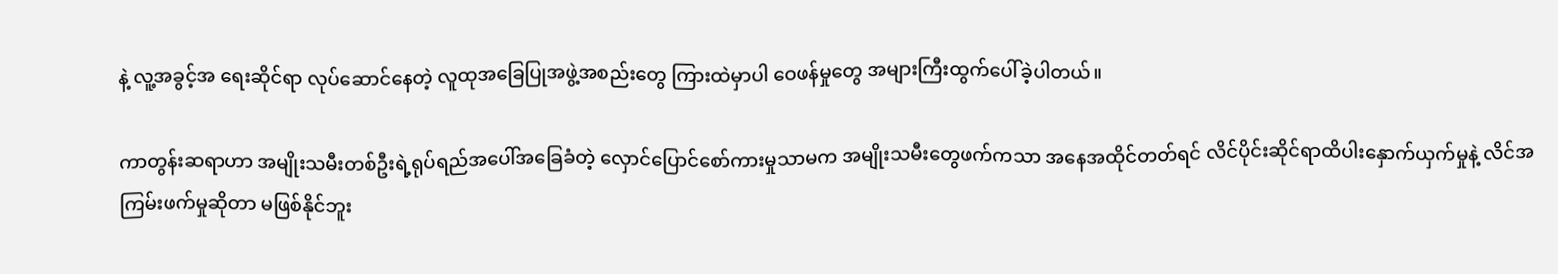နဲ့ လူ့အခွင့်အ ရေးဆိုင်ရာ လုပ်ဆောင်နေတဲ့ လူထုအခြေပြုအဖွဲ့အစည်းတွေ ကြားထဲမှာပါ ဝေဖန်မှုတွေ အများကြီးထွက်ပေါ်ခဲ့ပါတယ်။

ကာတွန်းဆရာဟာ အမျိုးသမီးတစ်ဦးရဲ့ရုပ်ရည်အပေါ်အခြေခံတဲ့ လှောင်ပြောင်စော်ကားမှုသာမက အမျိုးသမီးတွေဖက်ကသာ အနေအထိုင်တတ်ရင် လိင်ပိုင်းဆိုင်ရာထိပါးနှောက်ယှက်မှုနဲ့ လိင်အကြမ်းဖက်မှုဆိုတာ မဖြစ်နိုင်ဘူး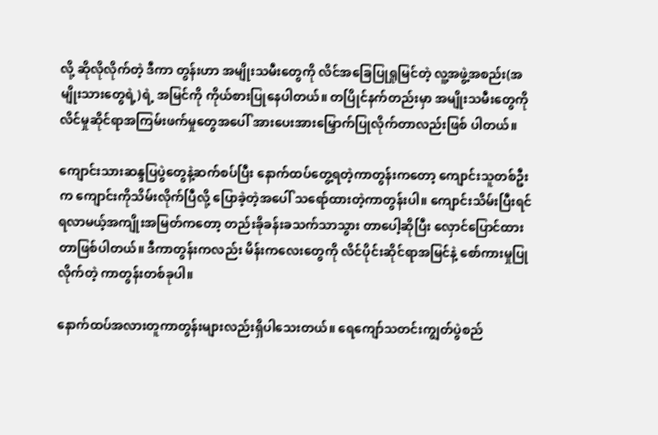လို့ ဆိုလိုလိုက်တဲ့ ဒီကာ တွန်းဟာ အမျိုးသမီးတွေကို လိင်အခြေပြုရှုမြင်တဲ့ လူ့အဖွဲ့အစည်း(အမျိုးသားတွေရဲ့)ရဲ့ အမြင်ကို ကိုယ်စားပြုနေပါတယ်။ တပြိုင်နက်တည်းမှာ အမျိုးသမီးတွေကို လိင်မှုဆိုင်ရာအကြမ်းဖက်မှုတွေအပေါ် အားပေးအားမြှောက်ပြုလိုက်တာလည်းဖြစ် ပါတယ်။

ကျောင်းသားဆန္ဒပြပွဲတွေနဲ့ဆက်စပ်ပြီး နောက်ထပ်တွေ့ရတဲ့ကာတွန်းကတော့ ကျောင်းသူတစ်ဦးက ကျောင်းကိုသိမ်းလိုက်ပြီလို့ ပြောခဲ့တဲ့အပေါ် သရော်ထားတဲ့ကာတွန်းပါ။ ကျောင်းသိမ်းပြီးရင် ရလာမယ့်အကျိုးအမြတ်ကတော့ တည်းခိုခန်းခသက်သာသွား တာပေါ့ဆိုပြီး လှောင်ပြောင်ထားတာဖြစ်ပါတယ်။ ဒီကာတွန်းကလည်း မိန်းကလေးတွေကို လိင်ပိုင်းဆိုင်ရာအမြင်နဲ့ စော်ကားမှုပြု လိုက်တဲ့ ကာတွန်းတစ်ခုပါ။

နောက်ထပ်အလားတူကာတွန်းများလည်းရှိပါသေးတယ်။ ရေကျော်သတင်းကျွတ်ပွဲစည်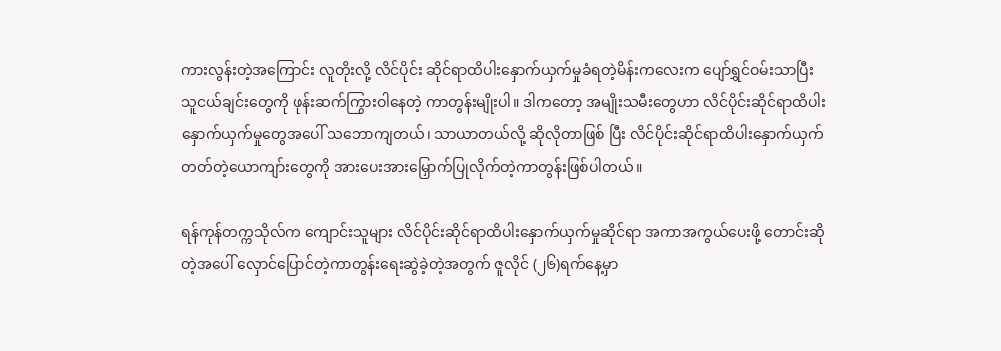ကားလွန်းတဲ့အကြောင်း လူတိုးလို့ လိင်ပိုင်း ဆိုင်ရာထိပါးနှောက်ယှက်မှုခံရတဲ့မိန်းကလေးက ပျော်ရွှင်ဝမ်းသာပြီး သူငယ်ချင်းတွေကို ဖုန်းဆက်ကြွားဝါနေတဲ့ ကာတွန်းမျိုးပါ။ ဒါကတော့ အမျိုးသမီးတွေဟာ လိင်ပိုင်းဆိုင်ရာထိပါးနှောက်ယှက်မှုတွေအပေါ် သဘောကျတယ်၊ သာယာတယ်လို့ ဆိုလိုတာဖြစ် ပြီး လိင်ပိုင်းဆိုင်ရာထိပါးနှောက်ယှက်တတ်တဲ့ယောကျာ်းတွေကို အားပေးအားမြှောက်ပြုလိုက်တဲ့ကာတွန်းဖြစ်ပါတယ်။

ရန်ကုန်တက္ကသိုလ်က ကျောင်းသူများ လိင်ပိုင်းဆိုင်ရာထိပါးနှောက်ယှက်မှုဆိုင်ရာ အကာအကွယ်ပေးဖို့ တောင်းဆိုတဲ့အပေါ် လှောင်ပြောင်တဲ့ကာတွန်းရေးဆွဲခဲ့တဲ့အတွက် ဇူလိုင် (၂၆)ရက်နေ့မှာ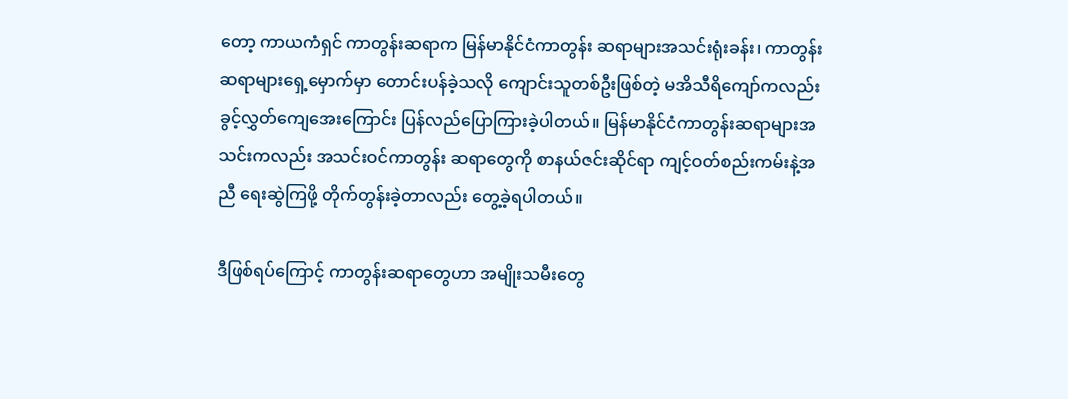တော့ ကာယကံရှင် ကာတွန်းဆရာက မြန်မာနိုင်ငံကာတွန်း ဆရာများအသင်းရုံးခန်း၊ ကာတွန်းဆရာများရှေ့မှောက်မှာ တောင်းပန်ခဲ့သလို ကျောင်းသူတစ်ဦးဖြစ်တဲ့ မအိသီရိကျော်ကလည်း ခွင့်လွှတ်ကျေအေးကြောင်း ပြန်လည်ပြောကြားခဲ့ပါတယ်။ မြန်မာနိုင်ငံကာတွန်းဆရာများအသင်းကလည်း အသင်းဝင်ကာတွန်း ဆရာတွေကို စာနယ်ဇင်းဆိုင်ရာ ကျင့်ဝတ်စည်းကမ်းနဲ့အညီ ရေးဆွဲကြဖို့ တိုက်တွန်းခဲ့တာလည်း တွေ့ခဲ့ရပါတယ်။

ဒီဖြစ်ရပ်ကြောင့် ကာတွန်းဆရာတွေဟာ အမျိုးသမီးတွေ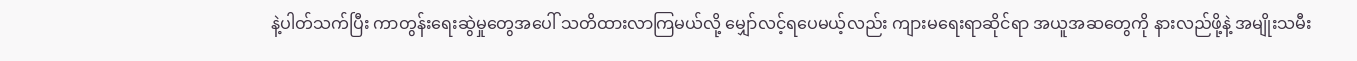နဲ့ပါတ်သက်ပြီး ကာတွန်းရေးဆွဲမှုတွေအပေါ် သတိထားလာကြမယ်လို့ မျှော်လင့်ရပေမယ့်လည်း ကျားမရေးရာဆိုင်ရာ အယူအဆတွေကို နားလည်ဖို့နဲ့ အမျိုးသမီး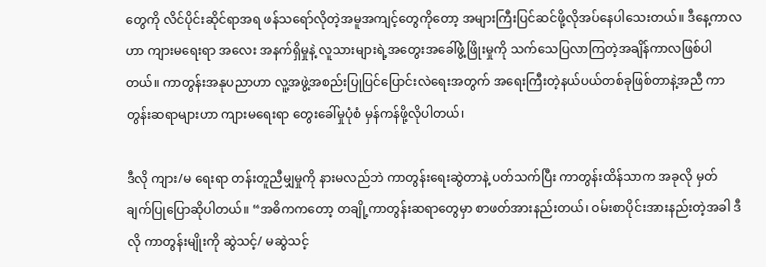တွေကို လိင်ပိုင်းဆိုင်ရာအရ ဖန်သရော်လိုတဲ့အမူအကျင့်တွေကိုတော့ အများကြီးပြင်ဆင်ဖို့လိုအပ်နေပါသေးတယ်။ ဒီနေ့ကာလဟာ ကျားမရေးရာ အလေး အနက်ရှိမှုနဲ့ လူသားများရဲ့အတွေးအခေါ်ဖွံ့ဖြိုးမှုကို သက်သေပြလာကြတဲ့အချိန်ကာလဖြစ်ပါတယ်။ ကာတွန်းအနုပညာဟာ လူ့အဖွဲ့အစည်းပြုပြင်ပြောင်းလဲရေးအတွက် အရေးကြီးတဲ့နယ်ပယ်တစ်ခုဖြစ်တာနဲ့အညီ ကာတွန်းဆရာများဟာ ကျားမရေးရာ တွေးခေါ်မှုပုံစံ မှန်ကန်ဖို့လိုပါတယ်၊

ဒီလို ကျား/မ ရေးရာ တန်းတူညီမျှမှုကို နားမလည်ဘဲ ကာတွန်းရေးဆွဲတာနဲ့ ပတ်သက်ပြီး ကာတွန်းထိန်သာက အခုလို မှတ် ချက်ပြုပြောဆိုပါတယ်။ “အဓိကကတော့ တချို့ကာတွန်းဆရာတွေမှာ စာဖတ်အားနည်းတယ်၊ ဝမ်းစာပိုင်းအားနည်းတဲ့အခါ ဒီလို ကာတွန်းမျိုးကို ဆွဲသင့်/ မဆွဲသင့်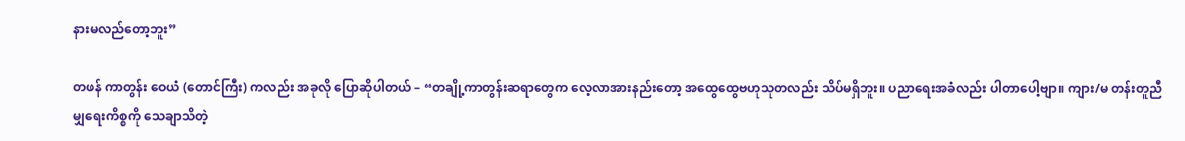နားမလည်တော့ဘူး”

တဖန် ကာတွန်း ဝေယံ (တောင်ကြီး) ကလည်း အခုလို ပြောဆိုပါတယ် – “တချို့ကာတွန်းဆရာတွေက လေ့လာအားနည်းတော့ အထွေထွေဗဟုသုတလည်း သိပ်မရှိဘူး။ ပညာရေးအခံလည်း ပါတာပေါ့ဗျာ။ ကျား/မ တန်းတူညီမျှရေးကိစ္စကို သေချာသိတဲ့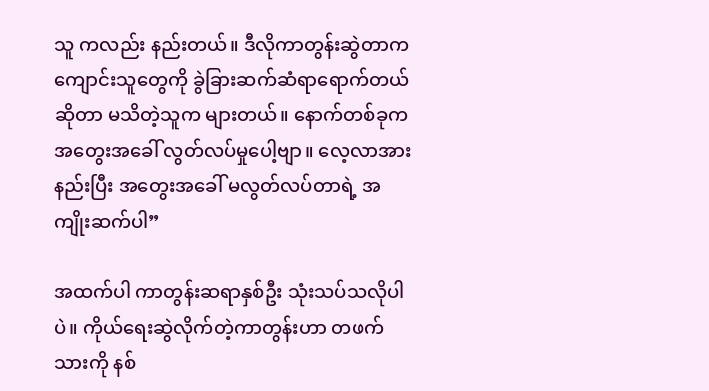သူ ကလည်း နည်းတယ်။ ဒီလိုကာတွန်းဆွဲတာက ကျောင်းသူတွေကို ခွဲခြားဆက်ဆံရာရောက်တယ်ဆိုတာ မသိတဲ့သူက များတယ်။ နောက်တစ်ခုက အတွေးအခေါ် လွတ်လပ်မှုပေါ့ဗျာ။ လေ့လာအားနည်းပြီး အတွေးအခေါ် မလွတ်လပ်တာရဲ့ အကျိုးဆက်ပါ”

အထက်ပါ ကာတွန်းဆရာနှစ်ဦး သုံးသပ်သလိုပါပဲ။ ကိုယ်ရေးဆွဲလိုက်တဲ့ကာတွန်းဟာ တဖက်သားကို နစ်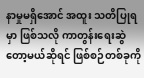နာမှုမရှိအောင် အထူး သတိပြုရမှာ ဖြစ်သလို ကာတွန်းရေးဆွဲတော့မယ်ဆိုရင် ဖြစ်စဉ်တစ်ခုကို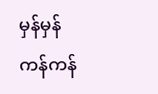မှန်မှန်ကန်ကန်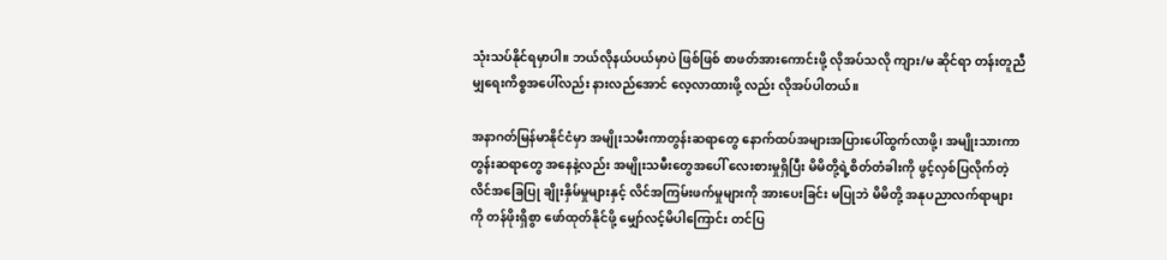သုံးသပ်နိုင်ရမှာပါ။ ဘယ်လိုနယ်ပယ်မှာပဲ ဖြစ်ဖြစ် စာဖတ်အားကောင်းဖို့ လိုအပ်သလို ကျား/မ ဆိုင်ရာ တန်းတူညီမျှရေးကိစ္စအပေါ်လည်း နားလည်အောင် လေ့လာထားဖို့ လည်း လိုအပ်ပါတယ်။

အနာဂတ်မြန်မာနိုင်ငံမှာ အမျိုးသမီးကာတွန်းဆရာတွေ နောက်ထပ်အများအပြားပေါ်ထွက်လာဖို့၊ အမျိုးသားကာတွန်းဆရာတွေ အနေနဲ့လည်း အမျိုးသမီးတွေအပေါ် လေးစားမှုရှိပြီး မိမိတို့ရဲ့စိတ်တံခါးကို ဖွင့်လှစ်ပြလိုက်တဲ့ လိင်အခြေပြု ချိုးနှိမ်မှုများနှင့် လိင်အကြမ်းဖက်မှုများကို အားပေးခြင်း မပြုဘဲ မိမိတို့ အနုပညာလက်ရာများကို တန်ဖိုးရှိစွာ ဖော်ထုတ်နိုင်ဖို့ မျှော်လင့်မိပါကြောင်း တင်ပြ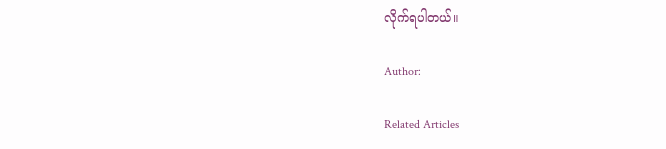လိုက်ရပါတယ်။

Author:

Related Articles